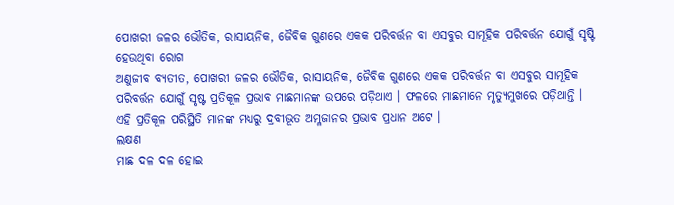ପୋଖରୀ ଜଳର ଭୌତିକ, ରାସାୟନିକ, ଜୈବିକ ଗୁଣରେ ଏକକ ପରିବର୍ତ୍ତନ ବା ଏସବୁର ସାମୂହିକ ପରିବର୍ତ୍ତନ ଯୋଗୁଁ ସୃଷ୍ଟି ହେଉଥିବା ରୋଗ
ଅଣୁଜୀବ ବ୍ୟତୀତ, ପୋଖରୀ ଜଳର ଭୌତିକ, ରାସାୟନିକ, ଜୈବିକ ଗୁଣରେ ଏକକ ପରିବର୍ତ୍ତନ ବା ଏସବୁର ସାମୂହିକ ପରିବର୍ତ୍ତନ ଯୋଗୁଁ ସୃଷ୍ଟ ପ୍ରତିକୂଳ ପ୍ରଭାବ ମାଛମାନଙ୍କ ଉପରେ ପଡ଼ିଥାଏ । ଫଳରେ ମାଛମାନେ ମୃତ୍ୟୁମୁଖରେ ପଡ଼ିଥାନ୍ତି । ଏହି ପ୍ରତିକୂଳ ପରିସ୍ଥିତି ମାନଙ୍କ ମଧ୍ୟରୁ ଦ୍ରବୀଭୂତ ଅମ୍ଳଜାନର ପ୍ରଭାବ ପ୍ରଧାନ ଅଟେ ।
ଲକ୍ଷଣ
ମାଛ ଦଳ ଦଳ ହୋଇ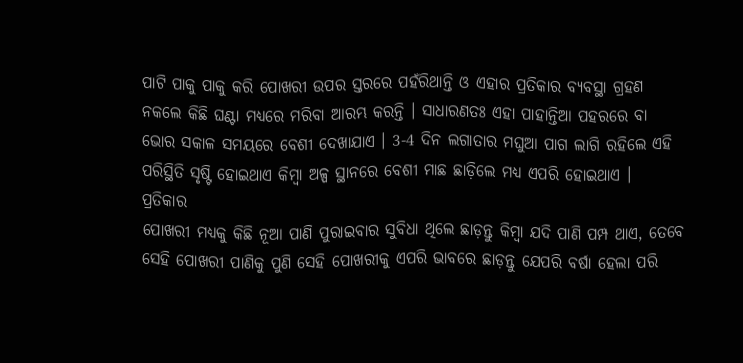ପାଟି ପାକୁ ପାକୁ କରି ପୋଖରୀ ଉପର ସ୍ତରରେ ପହଁରିଥାନ୍ତି ଓ ଏହାର ପ୍ରତିକାର ବ୍ୟବସ୍ଥା ଗ୍ରହଣ ନକଲେ କିଛି ଘଣ୍ଟା ମଧ୍ୟରେ ମରିବା ଆରମ୍ଭ କରନ୍ତି । ସାଧାରଣତଃ ଏହା ପାହାନ୍ତିଆ ପହରରେ ବା ଭୋର ସକାଳ ସମୟରେ ବେଶୀ ଦେଖାଯାଏ । 3-4 ଦିନ ଲଗାତାର ମଘୁଆ ପାଗ ଲାଗି ରହିଲେ ଏହି ପରିସ୍ଥିତି ସୃଷ୍ଟି ହୋଇଥାଏ କିମ୍ବା ଅଳ୍ପ ସ୍ଥାନରେ ବେଶୀ ମାଛ ଛାଡ଼ିଲେ ମଧ୍ୟ ଏପରି ହୋଇଥାଏ ।
ପ୍ରତିକାର
ପୋଖରୀ ମଧ୍ୟକୁ କିଛି ନୂଆ ପାଣି ପୁରାଇବାର ସୁବିଧା ଥିଲେ ଛାଡ଼ନ୍ତୁ କିମ୍ବା ଯଦି ପାଣି ପମ୍ପ ଥାଏ, ତେବେ ସେହି ପୋଖରୀ ପାଣିକୁ ପୁଣି ସେହି ପୋଖରୀକୁ ଏପରି ଭାବରେ ଛାଡ଼ନ୍ତୁ ଯେପରି ବର୍ଷା ହେଲା ପରି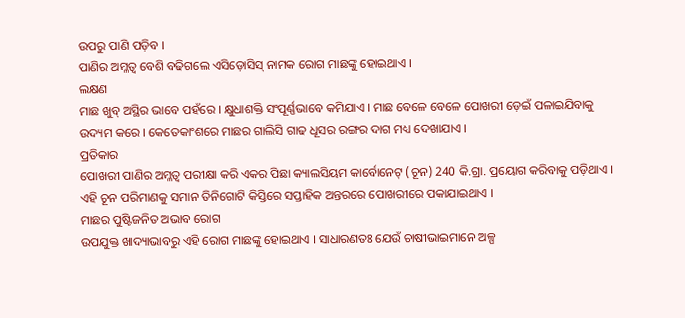ଉପରୁ ପାଣି ପଡ଼ିବ ।
ପାଣିର ଅମ୍ଳତ୍ୱ ବେଶି ବଢିଗଲେ ଏସିଡ଼ୋସିସ୍ ନାମକ ରୋଗ ମାଛଙ୍କୁ ହୋଇଥାଏ ।
ଲକ୍ଷଣ
ମାଛ ଖୁବ୍ ଅସ୍ଥିର ଭାବେ ପହଁରେ । କ୍ଷୁଧାଶକ୍ତି ସଂପୂର୍ଣ୍ଣଭାବେ କମିଯାଏ । ମାଛ ବେଳେ ବେଳେ ପୋଖରୀ ଡ଼େଇଁ ପଳାଇଯିବାକୁ ଉଦ୍ୟମ କରେ । କେତେକାଂଶରେ ମାଛର ଗାଲିସି ଗାଢ ଧୂସର ରଙ୍ଗର ଦାଗ ମଧ୍ୟ ଦେଖାଯାଏ ।
ପ୍ରତିକାର
ପୋଖରୀ ପାଣିର ଅମ୍ଳତ୍ୱ ପରୀକ୍ଷା କରି ଏକର ପିଛା କ୍ୟାଲସିୟମ କାର୍ବୋନେଟ୍ (ଚୂନ) 240 କି.ଗ୍ରା. ପ୍ରୟୋଗ କରିବାକୁ ପଡ଼ିଥାଏ । ଏହି ଚୂନ ପରିମାଣକୁ ସମାନ ତିନିଗୋଟି କିସ୍ତିରେ ସପ୍ତାହିକ ଅନ୍ତରରେ ପୋଖରୀରେ ପକାଯାଇଥାଏ ।
ମାଛର ପୁଷ୍ଟିଜନିତ ଅଭାବ ରୋଗ
ଉପଯୁକ୍ତ ଖାଦ୍ୟାଭାବରୁ ଏହି ରୋଗ ମାଛଙ୍କୁ ହୋଇଥାଏ । ସାଧାରଣତଃ ଯେଉଁ ଚାଷୀଭାଇମାନେ ଅଳ୍ପ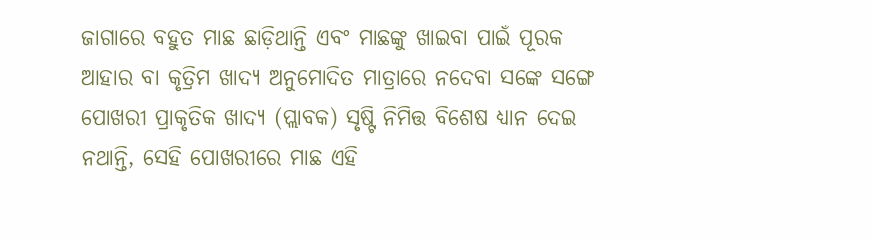ଜାଗାରେ ବହୁତ ମାଛ ଛାଡ଼ିଥାନ୍ତି ଏବଂ ମାଛଙ୍କୁ ଖାଇବା ପାଇଁ ପୂରକ ଆହାର ବା କୃତ୍ରିମ ଖାଦ୍ୟ ଅନୁମୋଦିତ ମାତ୍ରାରେ ନଦେବା ସଙ୍କେ ସଙ୍ଗେ ପୋଖରୀ ପ୍ରାକୃତିକ ଖାଦ୍ୟ (ପ୍ଲାବକ) ସୃଷ୍ଟି ନିମିତ୍ତ ବିଶେଷ ଧ୍ୟାନ ଦେଇ ନଥାନ୍ତି, ସେହି ପୋଖରୀରେ ମାଛ ଏହି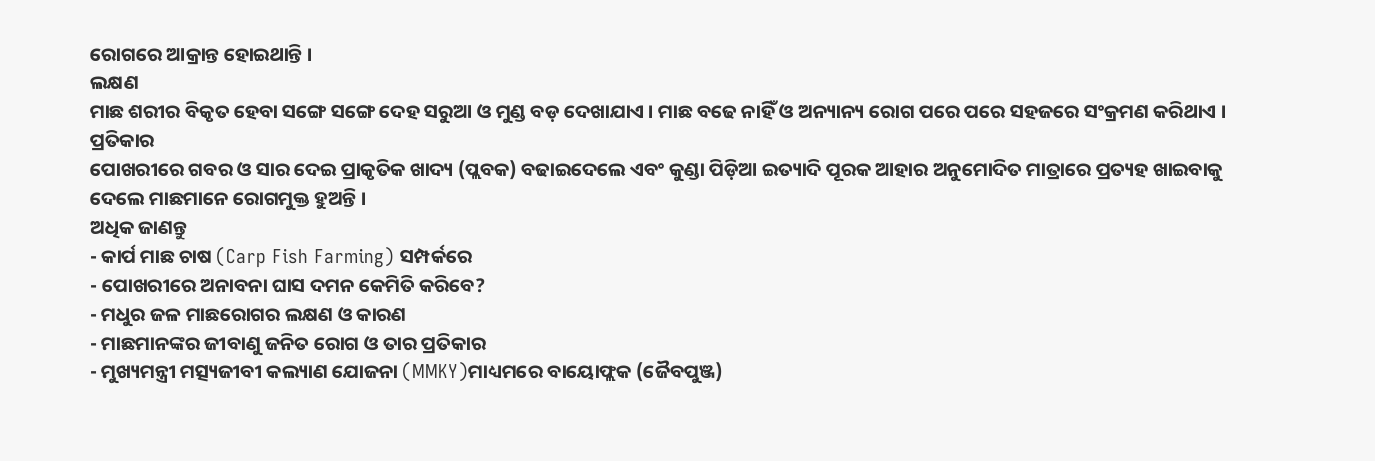ରୋଗରେ ଆକ୍ରାନ୍ତ ହୋଇଥାନ୍ତି ।
ଲକ୍ଷଣ
ମାଛ ଶରୀର ବିକୃତ ହେବା ସଙ୍ଗେ ସଙ୍ଗେ ଦେହ ସରୁଆ ଓ ମୁଣ୍ଡ ବଡ଼ ଦେଖାଯାଏ । ମାଛ ବଢେ ନାହିଁ ଓ ଅନ୍ୟାନ୍ୟ ରୋଗ ପରେ ପରେ ସହଜରେ ସଂକ୍ରମଣ କରିଥାଏ ।
ପ୍ରତିକାର
ପୋଖରୀରେ ଗବର ଓ ସାର ଦେଇ ପ୍ରାକୃତିକ ଖାଦ୍ୟ (ପ୍ଲବକ) ବଢାଇଦେଲେ ଏବଂ କୁଣ୍ଡା ପିଡ଼ିଆ ଇତ୍ୟାଦି ପୂରକ ଆହାର ଅନୁମୋଦିତ ମାତ୍ରାରେ ପ୍ରତ୍ୟହ ଖାଇବାକୁ ଦେଲେ ମାଛମାନେ ରୋଗମୁକ୍ତ ହୁଅନ୍ତି ।
ଅଧିକ ଜାଣନ୍ତୁ
- କାର୍ପ ମାଛ ଚାଷ (Carp Fish Farming) ସମ୍ପର୍କରେ
- ପୋଖରୀରେ ଅନାବନା ଘାସ ଦମନ କେମିତି କରିବେ?
- ମଧୁର ଜଳ ମାଛରୋଗର ଲକ୍ଷଣ ଓ କାରଣ
- ମାଛମାନଙ୍କର ଜୀବାଣୁ ଜନିତ ରୋଗ ଓ ତାର ପ୍ରତିକାର
- ମୁଖ୍ୟମନ୍ତ୍ରୀ ମତ୍ସ୍ୟଜୀବୀ କଲ୍ୟାଣ ଯୋଜନା (MMKY)ମାଧ୍ୟମରେ ବାୟୋଫ୍ଲକ (ଜୈବପୁଞ୍ଜ)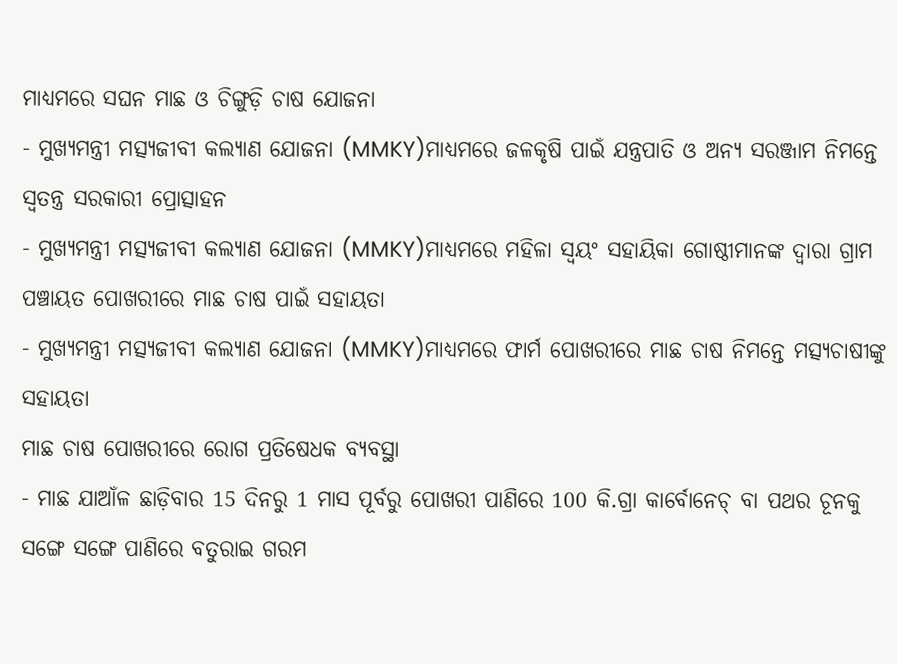ମାଧ୍ୟମରେ ସଘନ ମାଛ ଓ ଚିଙ୍ଗୁଡ଼ି ଚାଷ ଯୋଜନା
- ମୁଖ୍ୟମନ୍ତ୍ରୀ ମତ୍ସ୍ୟଜୀବୀ କଲ୍ୟାଣ ଯୋଜନା (MMKY)ମାଧ୍ୟମରେ ଜଳକୃଷି ପାଇଁ ଯନ୍ତ୍ରପାତି ଓ ଅନ୍ୟ ସରଞ୍ଜାମ ନିମନ୍ତେ ସ୍ୱତନ୍ତ୍ର ସରକାରୀ ପ୍ରୋତ୍ସାହନ
- ମୁଖ୍ୟମନ୍ତ୍ରୀ ମତ୍ସ୍ୟଜୀବୀ କଲ୍ୟାଣ ଯୋଜନା (MMKY)ମାଧ୍ୟମରେ ମହିଳା ସ୍ୱୟଂ ସହାୟିକା ଗୋଷ୍ଠୀମାନଙ୍କ ଦ୍ୱାରା ଗ୍ରାମ ପଞ୍ଚାୟତ ପୋଖରୀରେ ମାଛ ଚାଷ ପାଇଁ ସହାୟତା
- ମୁଖ୍ୟମନ୍ତ୍ରୀ ମତ୍ସ୍ୟଜୀବୀ କଲ୍ୟାଣ ଯୋଜନା (MMKY)ମାଧ୍ୟମରେ ଫାର୍ମ ପୋଖରୀରେ ମାଛ ଚାଷ ନିମନ୍ତେ ମତ୍ସ୍ୟଚାଷୀଙ୍କୁ ସହାୟତା
ମାଛ ଚାଷ ପୋଖରୀରେ ରୋଗ ପ୍ରତିଷେଧକ ବ୍ୟବସ୍ଥା
- ମାଛ ଯାଆଁଳ ଛାଡ଼ିବାର 15 ଦିନରୁ 1 ମାସ ପୂର୍ବରୁ ପୋଖରୀ ପାଣିରେ 100 କି.ଗ୍ରା କାର୍ବୋନେଚ୍ ବା ପଥର ଚୂନକୁ ସଙ୍ଗେ ସଙ୍ଗେ ପାଣିରେ ବତୁରାଇ ଗରମ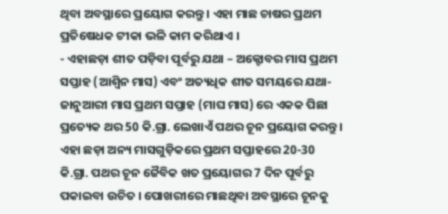ଥିବା ଅବସ୍ଥାରେ ପ୍ରୟୋଗ କରନ୍ତୁ । ଏହା ମାଛ ଚାଷର ପ୍ରଥମ ପ୍ରତିଷେଧକ ଟୀକା ଭଳି କାମ କରିଥାଏ ।
- ଏହାଛଡ଼ା ଶୀତ ପଡ଼ିବା ପୂର୍ବରୁ ଯଥା – ଅକ୍ଟୋବର ମାସ ପ୍ରଥମ ସପ୍ତାହ (ଆଶ୍ୱିନ ମାସ) ଏବଂ ଅତ୍ୟଧିକ ଶୀତ ସମୟରେ ଯଥା- ଜାନୁଆରୀ ମାସ ପ୍ରଥମ ସପ୍ତାହ (ମାଘ ମାସ) ରେ ଏକକ ପିଛା ପ୍ରତ୍ୟେକ ଥର 50 କି.ଗ୍ରା. ଲେଖାଏଁ ପଥର ଚୂନ ପ୍ରୟୋଗ କରନ୍ତୁ । ଏହା ଛଡ଼ା ଅନ୍ୟ ମାସଗୁଡ଼ିକରେ ପ୍ରଥମ ସପ୍ତାହରେ 20-30 କି.ଗ୍ରା. ପଥର ଚୂନ ଜୈବିକ ଖତ ପ୍ରୟୋଗର 7 ଦିନ ପୂର୍ବରୁ ପକାଇବା ଉଚିତ । ପୋଖରୀରେ ମାଛଥିବା ଅବସ୍ଥାରେ ଚୂନକୁ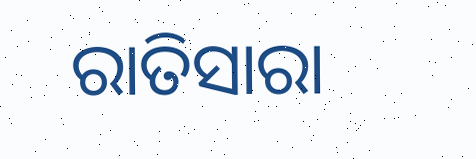ରାତିସାରା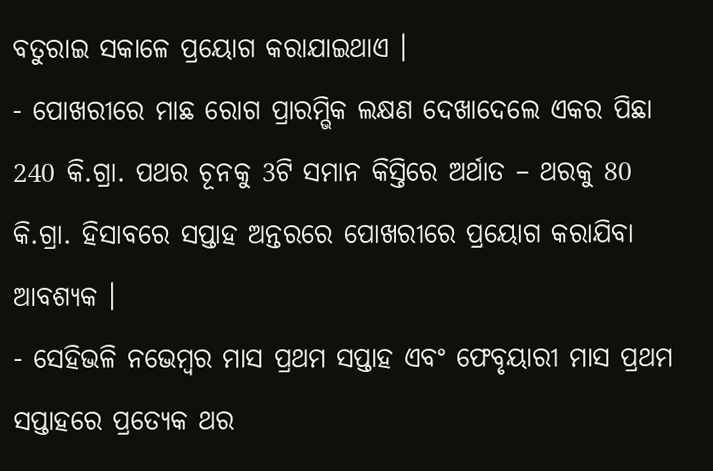ବତୁରାଇ ସକାଳେ ପ୍ରୟୋଗ କରାଯାଇଥାଏ ।
- ପୋଖରୀରେ ମାଛ ରୋଗ ପ୍ରାରମ୍ଭିକ ଲକ୍ଷଣ ଦେଖାଦେଲେ ଏକର ପିଛା 240 କି.ଗ୍ରା. ପଥର ଚୂନକୁ 3ଟି ସମାନ କିସ୍ତିରେ ଅର୍ଥାତ – ଥରକୁ 80 କି.ଗ୍ରା. ହିସାବରେ ସପ୍ତାହ ଅନ୍ତରରେ ପୋଖରୀରେ ପ୍ରୟୋଗ କରାଯିବା ଆବଶ୍ୟକ ।
- ସେହିଭଳି ନଭେମ୍ବର ମାସ ପ୍ରଥମ ସପ୍ତାହ ଏବଂ ଫେବୃୟାରୀ ମାସ ପ୍ରଥମ ସପ୍ତାହରେ ପ୍ରତ୍ୟେକ ଥର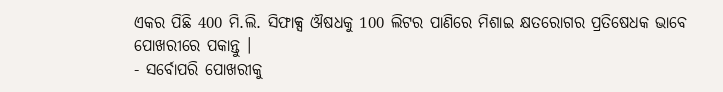ଏକର ପିଛି 400 ମି.ଲି. ସିଫାକ୍ସ ଔଷଧକୁ 100 ଲିଟର ପାଣିରେ ମିଶାଇ କ୍ଷତରୋଗର ପ୍ରତିଷେଧକ ଭାବେ ପୋଖରୀରେ ପକାନ୍ତୁ ।
- ସର୍ବୋପରି ପୋଖରୀକୁ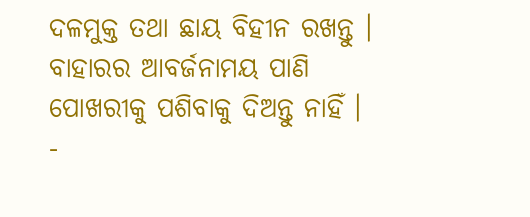ଦଳମୁକ୍ତ ତଥା ଛାୟ ବିହୀନ ରଖନ୍ତୁ । ବାହାରର ଆବର୍ଜନାମୟ ପାଣି ପୋଖରୀକୁ ପଶିବାକୁ ଦିଅନ୍ତୁ ନାହିଁ ।
-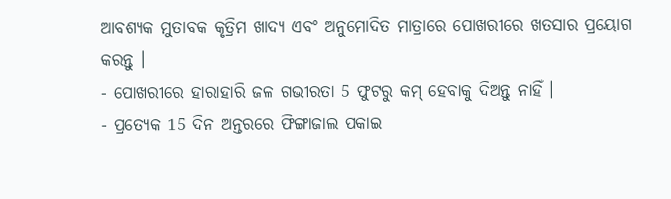ଆବଶ୍ୟକ ମୁତାବକ କୃତ୍ରିମ ଖାଦ୍ୟ ଏବଂ ଅନୁମୋଦିତ ମାତ୍ରାରେ ପୋଖରୀରେ ଖତସାର ପ୍ରୟୋଗ କରନ୍ତୁ ।
- ପୋଖରୀରେ ହାରାହାରି ଜଳ ଗଭୀରତା 5 ଫୁଟରୁ କମ୍ ହେବାକୁ ଦିଅନ୍ତୁ ନାହିଁ ।
- ପ୍ରତ୍ୟେକ 15 ଦିନ ଅନ୍ତରରେ ଫିଙ୍ଗାଜାଲ ପକାଇ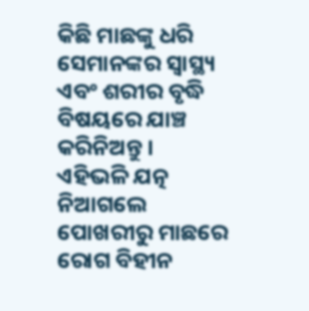କିଛି ମାଛଙ୍କୁ ଧରି ସେମାନଙ୍କର ସ୍ୱାସ୍ଥ୍ୟ ଏବଂ ଶରୀର ବୃଦ୍ଧି ବିଷୟରେ ଯାଞ୍ଚ କରିନିଅନ୍ତୁ ।
ଏହିଭଳି ଯତ୍ନ ନିଆଗଲେ ପୋଖରୀରୁ ମାଛରେ ରୋଗ ବିହୀନ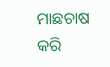ମାଛଚାଷ କରି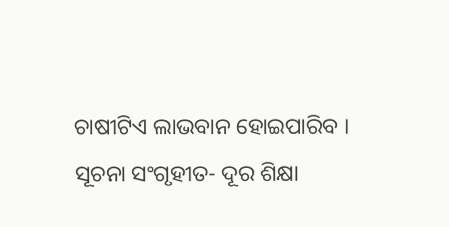ଚାଷୀଟିଏ ଲାଭବାନ ହୋଇପାରିବ ।
ସୂଚନା ସଂଗୃହୀତ- ଦୂର ଶିକ୍ଷା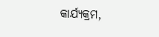କାର୍ଯ୍ୟକ୍ରମ,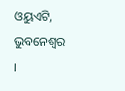ଓୟୁଏଟି, ଭୁବନେଶ୍ୱର ।